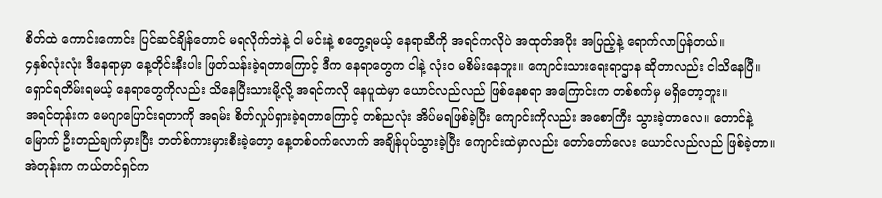စိတ်ထဲ ကောင်းကောင်း ပြင်ဆင်ချိန်တောင် မရလိုက်ဘဲနဲ့ ငါ မင်းနဲ့ စတွေ့ရမယ့် နေရာဆီကို အရင်ကလိုပဲ အထုတ်အပိုး အပြည့်နဲ့ ရောက်လာပြန်တယ်။
၄နှစ်လုံးလုံး ဒီနေရာမှာ နေ့တိုင်းနီးပါး ဖြတ်သန်းခဲ့ရတာကြောင့် ဒီက နေရာတွေက ငါနဲ့ လုံးဝ မစိမ်းနေဘူး။ ကျောင်းသားရေးရာဌာန ဆိုတာလည်း ငါသိနေပြီ။ ရှောင်ရတိမ်းရမယ့် နေရာတွေကိုလည်း သိနေပြီးသားမို့လို့ အရင်ကလို နေပူထဲမှာ ယောင်လည်လည် ဖြစ်နေစရာ အကြောင်းက တစ်စက်မှ မရှိတော့ဘူး။
အရင်တုန်းက မေဂျာပြောင်းရတာကို အရမ်း စိတ်လှုပ်ရှားခဲ့ရတာကြောင့် တစ်ညလုံး အိပ်မရဖြစ်ခဲ့ပြီး ကျောင်းကိုလည်း အစောကြီး သွားခဲ့တာလေ။ တောင်နဲ့မြောက် ဦးတည်ချက်မှားပြီး ဘတ်စ်ကားမှားစီးခဲ့တော့ နေ့တစ်ဝက်လောက် အချိန်ပုပ်သွားခဲ့ပြီး ကျောင်းထဲမှာလည်း တော်တော်လေး ယောင်လည်လည် ဖြစ်ခဲ့တာ။
အဲတုန်းက ကယ်တင်ရှင်က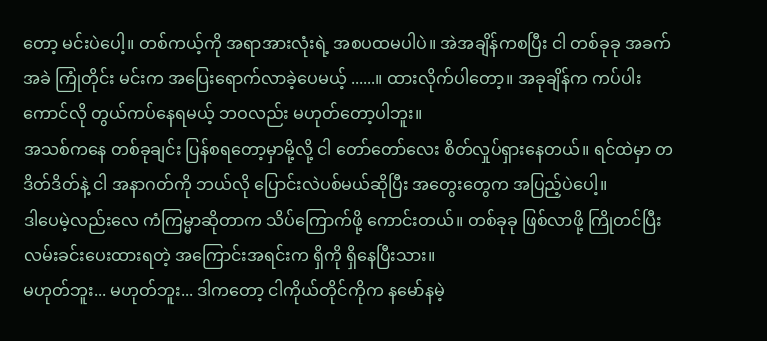တော့ မင်းပဲပေါ့။ တစ်ကယ့်ကို အရာအားလုံးရဲ့ အစပထမပါပဲ။ အဲအချိန်ကစပြီး ငါ တစ်ခုခု အခက်အခဲ ကြုံတိုင်း မင်းက အပြေးရောက်လာခဲ့ပေမယ့် ......။ ထားလိုက်ပါတော့။ အခုချိန်က ကပ်ပါးကောင်လို တွယ်ကပ်နေရမယ့် ဘဝလည်း မဟုတ်တော့ပါဘူး။
အသစ်ကနေ တစ်ခုချင်း ပြန်စရတော့မှာမို့လို့ ငါ တော်တော်လေး စိတ်လှုပ်ရှားနေတယ်။ ရင်ထဲမှာ တဒိတ်ဒိတ်နဲ့ ငါ အနာဂတ်ကို ဘယ်လို ပြောင်းလဲပစ်မယ်ဆိုပြီး အတွေးတွေက အပြည့်ပဲပေါ့။
ဒါပေမဲ့လည်းလေ ကံကြမ္မာဆိုတာက သိပ်ကြောက်ဖို့ ကောင်းတယ်။ တစ်ခုခု ဖြစ်လာဖို့ ကြိုတင်ပြီး လမ်းခင်းပေးထားရတဲ့ အကြောင်းအရင်းက ရှိကို ရှိနေပြီးသား။
မဟုတ်ဘူး... မဟုတ်ဘူး... ဒါကတော့ ငါကိုယ်တိုင်ကိုက နမော်နမဲ့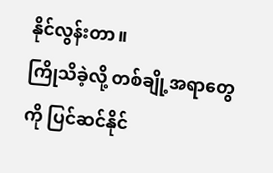နိုင်လွန်းတာ။
ကြိုသိခဲ့လို့ တစ်ချို့အရာတွေကို ပြင်ဆင်နိုင်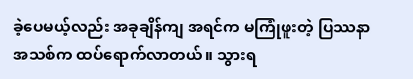ခဲ့ပေမယ့်လည်း အခုချိန်ကျ အရင်က မကြုံဖူးတဲ့ ပြဿနာ အသစ်က ထပ်ရောက်လာတယ်။ သွားရ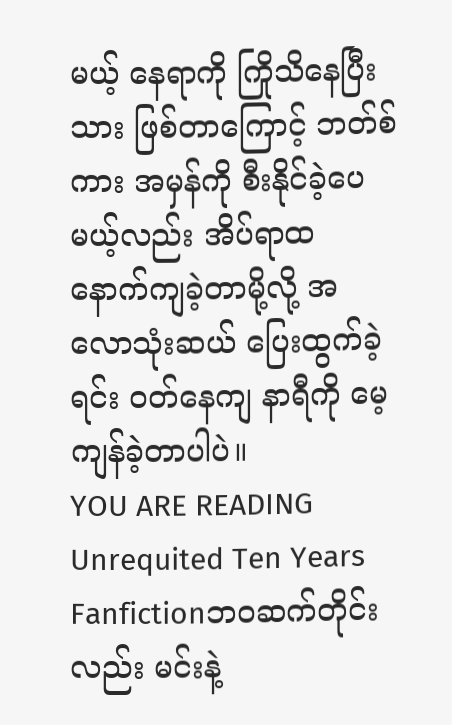မယ့် နေရာကို ကြိုသိနေပြီးသား ဖြစ်တာကြောင့် ဘတ်စ်ကား အမှန်ကို စီးနိုင်ခဲ့ပေမယ့်လည်း အိပ်ရာထ နောက်ကျခဲ့တာမို့လို့ အလောသုံးဆယ် ပြေးထွက်ခဲ့ရင်း ဝတ်နေကျ နာရီကို မေ့ကျန်ခဲ့တာပါပဲ။
YOU ARE READING
Unrequited Ten Years
Fanfictionဘဝဆက်တိုင်းလည်း မင်းနဲ့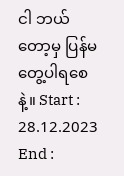ငါ ဘယ်တော့မှ ပြန်မတွေ့ပါရစေနဲ့။ Start : 28.12.2023 End :